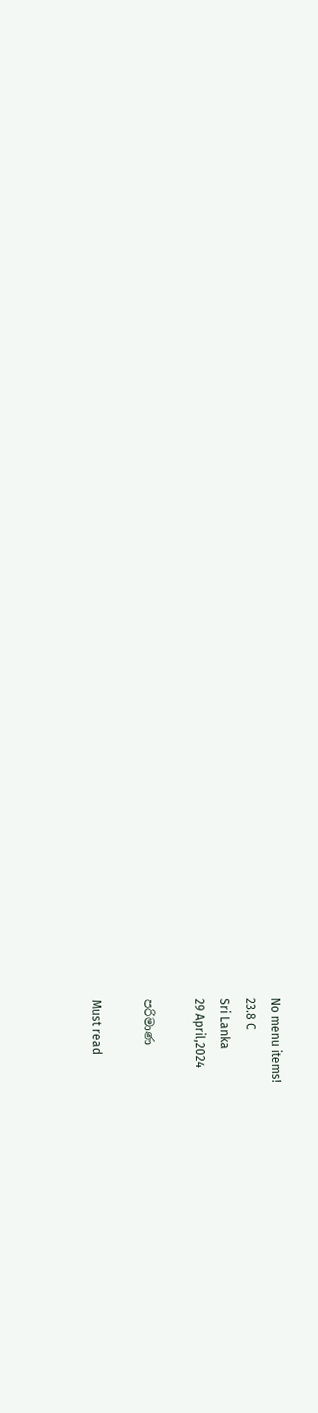No menu items!
23.8 C
Sri Lanka
29 April,2024

පරිමාණ

Must read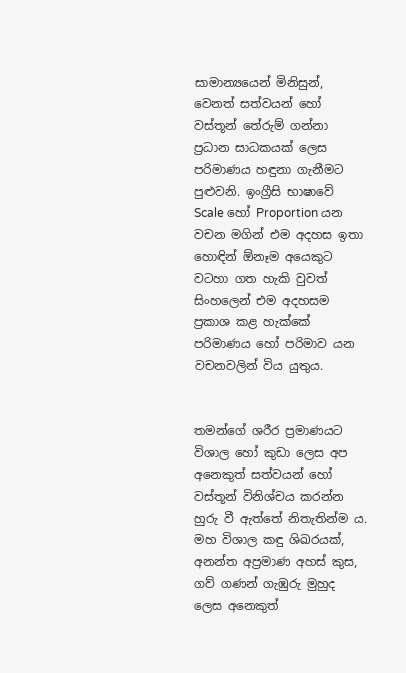සාමාන්‍යයෙන් මිනිසුන්, වෙනත් සත්වයන් හෝ වස්තූන් තේරුම් ගන්නා ප්‍රධාන සාධකයක් ලෙස පරිමාණය හඳුනා ගැනීමට පුළුවනි. ඉංග්‍රීසි භාෂාවේ Scale හෝ Proportion යන වචන මගින් එම අදහස ඉතා හොඳින් ඕනෑම අයෙකුට වටහා ගත හැකි වුවත් සිංහලෙන් එම අදහසම ප්‍රකාශ කළ හැක්කේ පරිමාණය හෝ පරිමාව යන වචනවලින් විය යුතුය.


තමන්ගේ ශරීර ප්‍රමාණයට විශාල හෝ කුඩා ලෙස අප අනෙකුත් සත්වයන් හෝ වස්තූන් විනිශ්චය කරන්න හුරු වී ඇත්තේ නිතැතින්ම ය. මහ විශාල කඳු ශිඛරයක්, අනන්ත අප්‍රමාණ අහස් කුස, ගව් ගණන් ගැඹුරු මුහුද ලෙස අනෙකුත්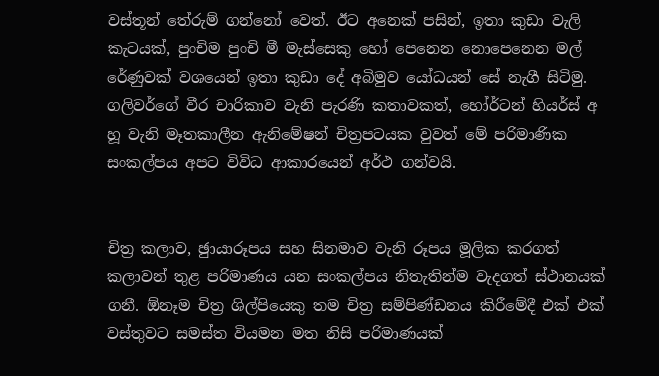වස්තූන් තේරුම් ගන්නෝ වෙත්. ඊට අනෙක් පසින්, ඉතා කුඩා වැලි කැටයක්, පුංචිම පුංචි මී මැස්සෙකු හෝ පෙනෙන නොපෙනෙන මල් රේණුවක් වශයෙන් ඉතා කුඩා දේ අබිමුව යෝධයන් සේ නැගී සිටිමු. ගලිවර්ගේ වීර චාරිකාව වැනි පැරණි කතාවකත්, හෝර්ටන් හියර්ස් අ හූ වැනි මෑතකාලීන ඇනිමේෂන් චිත්‍රපටයක වුවත් මේ පරිමාණික සංකල්පය අපට විවිධ ආකාරයෙන් අර්ථ ගන්වයි.


චිත්‍ර කලාව, ඡුායාරූපය සහ සිනමාව වැනි රූපය මූලික කරගත් කලාවන් තුළ පරිමාණය යන සංකල්පය නිතැතින්ම වැදගත් ස්ථානයක් ගනී. ඕනෑම චිත්‍ර ශිල්පියෙකු තම චිත්‍ර සම්පිණ්ඩනය කිරීමේදී එක් එක් වස්තුවට සමස්ත වියමන මත නිසි පරිමාණයක්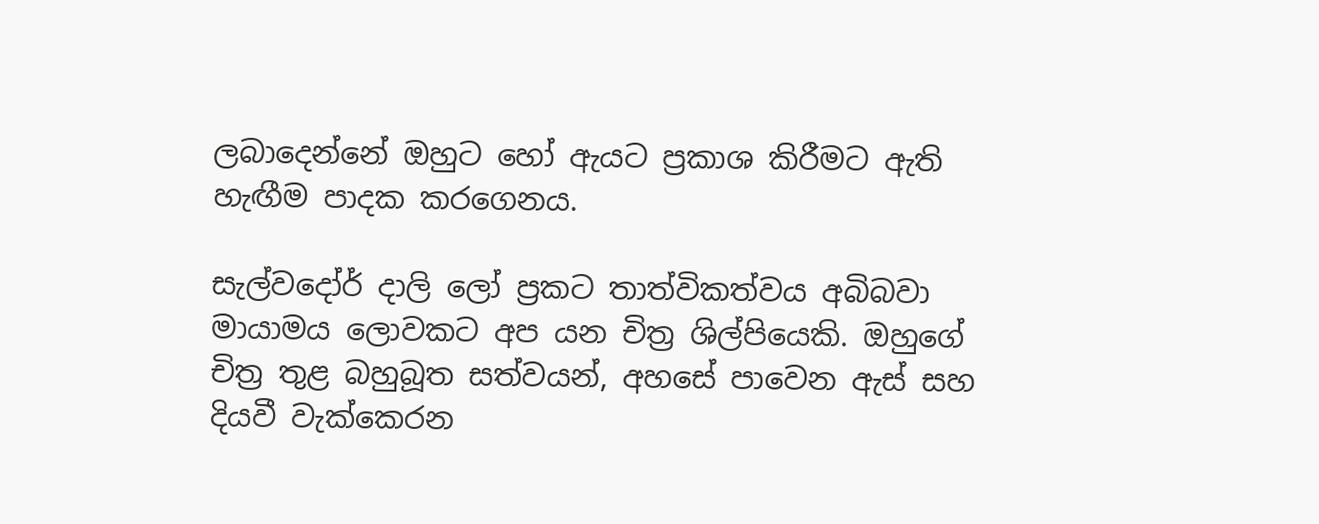ලබාදෙන්නේ ඔහුට හෝ ඇයට ප්‍රකාශ කිරීමට ඇති හැඟීම පාදක කරගෙනය.

සැල්වදෝර් දාලි ලෝ ප්‍රකට තාත්විකත්වය අබිබවා මායාමය ලොවකට අප යන චිත්‍ර ශිල්පියෙකි. ඔහුගේ චිත්‍ර තුළ බහුබූත සත්වයන්, අහසේ පාවෙන ඇස් සහ දියවී වැක්කෙරන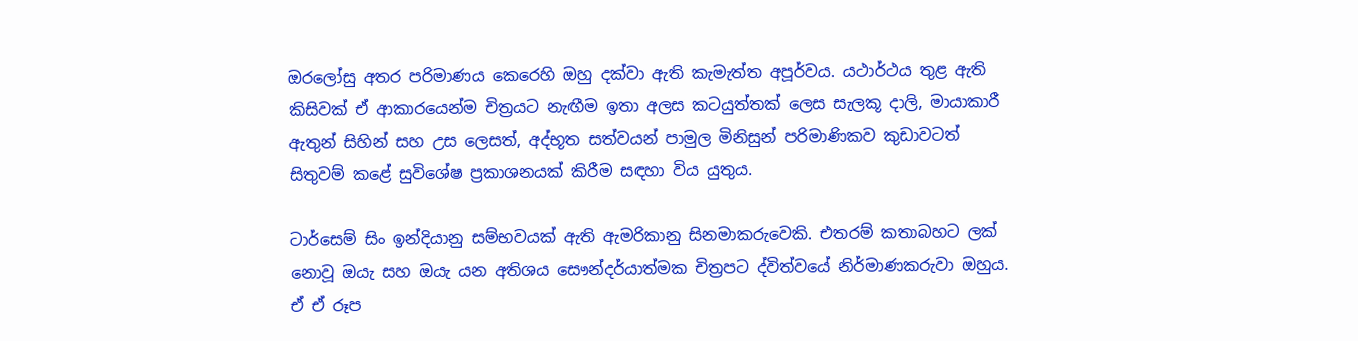ඔරලෝසු අතර පරිමාණය කෙරෙහි ඔහු දක්වා ඇති කැමැත්ත අපූර්වය. යථාර්ථය තුළ ඇති කිසිවක් ඒ ආකාරයෙන්ම චිත්‍රයට නැඟීම ඉතා අලස කටයුත්තක් ලෙස සැලකූ දාලි, මායාකාරී ඇතුන් සිහින් සහ උස ලෙසත්, අද්භූත සත්වයන් පාමුල මිනිසුන් පරිමාණිකව කුඩාවටත් සිතුවම් කළේ සුවිශේෂ ප්‍රකාශනයක් කිරීම සඳහා විය යුතුය.

ටාර්සෙම් සිං ඉන්දියානු සම්භවයක් ඇති ඇමරිකානු සිනමාකරුවෙකි. එතරම් කතාබහට ලක් නොවූ ඔයැ සහ ඔයැ යන අතිශය සෞන්දර්යාත්මක චිත්‍රපට ද්විත්වයේ නිර්මාණකරුවා ඔහුය. ඒ ඒ රූප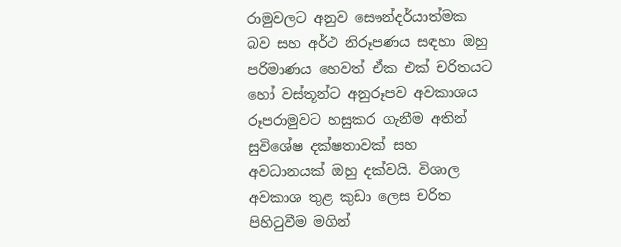රාමුවලට අනුව සෞන්දර්යාත්මක බව සහ අර්ථ නිරූපණය සඳහා ඔහු පරිමාණය හෙවත් ඒක එක් චරිතයට හෝ වස්තූන්ට අනුරූපව අවකාශය රූපරාමුවට හසුකර ගැනීම අතින් සුවිශේෂ දක්ෂතාවක් සහ අවධානයක් ඔහු දක්වයි. විශාල අවකාශ තුළ කුඩා ලෙස චරිත පිහිටුවීම මගින්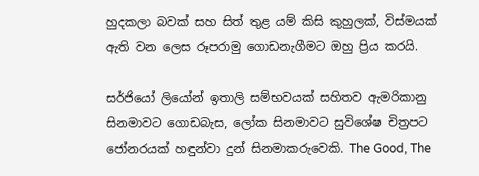හුදකලා බවක් සහ සිත් තුළ යම් කිසි කුහුලක්, විස්මයක් ඇති වන ලෙස රූපරාමු ගොඩනැගීමට ඔහු ප්‍රිය කරයි.

සර්ජියෝ ලියෝන් ඉතාලි සම්භවයක් සහිතව ඇමරිකානු සිනමාවට ගොඩබැස, ලෝක සිනමාවට සුවිශේෂ චිත්‍රපට ජෝනරයක් හඳුන්වා දුන් සිනමාකරුවෙකි. The Good, The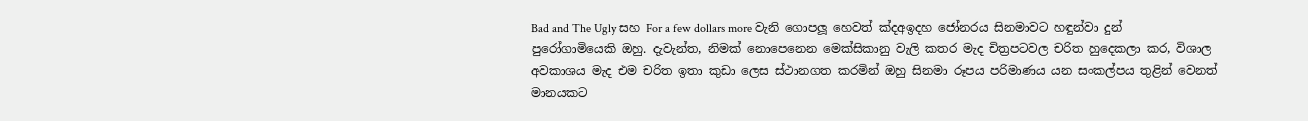Bad and The Ugly සහ For a few dollars more වැනි ගොපලූ හෙවත් ක්‍දඅඉදහ ජෝනරය සිනමාවට හඳුන්වා දුන් පුරෝගාමියෙකි ඔහු. දැවැන්ත, නිමක් නොපෙනෙන මෙක්සිකානු වැලි කතර මැද චිත්‍රපටවල චරිත හුදෙකලා කර, විශාල අවකාශය මැද එම චරිත ඉතා කුඩා ලෙස ස්ථානගත කරමින් ඔහු සිනමා රූපය පරිමාණය යන සංකල්පය තුළින් වෙනත් මානයකට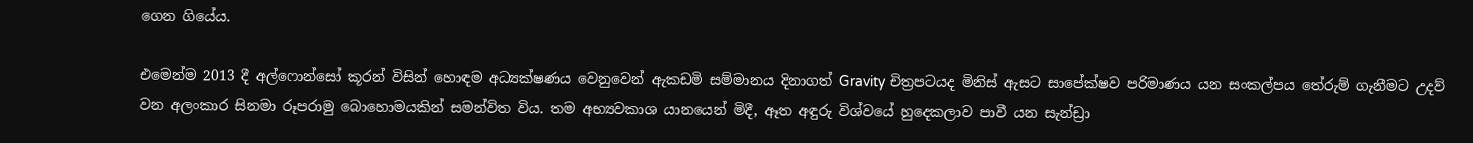ගෙන ගියේය.

එමෙන්ම 2013 දී අල්ෆොන්සෝ කූරන් විසින් හොඳම අධ්‍යක්ෂණය වෙනුවෙන් ඇකඩමි සම්මානය දිනාගත් Gravity චිත්‍රපටයද මිනිස් ඇසට සාපේක්ෂව පරිමාණය යන සංකල්පය තේරුම් ගැනීමට උදව් වන අලංකාර සිනමා රූපරාමු බොහොමයකින් සමන්විත විය. තම අභ්‍යවකාශ යානයෙන් මිදී, ඈත අඳුරු විශ්වයේ හුදෙකලාව පාවී යන සැන්ඩ්‍රා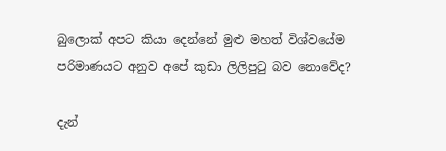බුලොක් අපට කියා දෙන්නේ මුළු මහත් විශ්වයේම පරිමාණයට අනුව අපේ කුඩා ලිලිපුටු බව නොවේද?

දැන්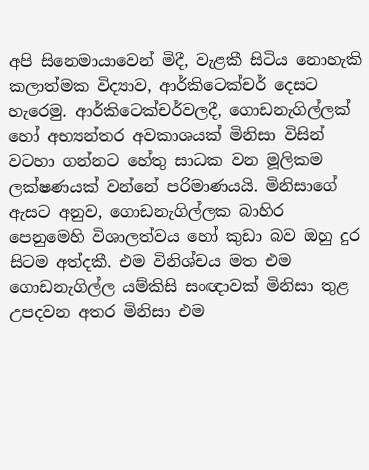අපි සිනෙමායාවෙන් මිදී, වැළකී සිටිය නොහැකි කලාත්මක විද්‍යාව, ආර්කිටෙක්චර් දෙසට හැරෙමු. ආර්කිටෙක්චර්වලදී, ගොඩනැගිල්ලක් හෝ අභ්‍යන්තර අවකාශයක් මිනිසා විසින් වටහා ගන්නට හේතු සාධක වන මූලිකම ලක්ෂණයක් වන්නේ පරිමාණයයි. මිනිසාගේ ඇසට අනුව, ගොඩනැගිල්ලක බාහිර පෙනුමෙහි විශාලත්වය හෝ කුඩා බව ඔහු දුර සිටම අත්දකී. එම විනිශ්චය මත එම ගොඩනැගිල්ල යම්කිසි සංඥාවක් මිනිසා තුළ උපදවන අතර මිනිසා එම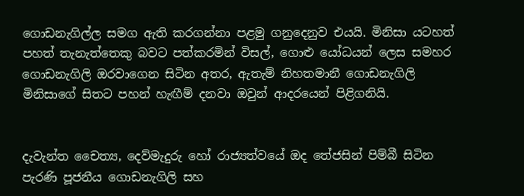ගොඩනැගිල්ල සමග ඇති කරගන්නා පළමු ගනුදෙනුව එයයි. මිනිසා යටහත් පහත් තැනැත්තෙකු බවට පත්කරමින් විසල්, ගොළු යෝධයන් ලෙස සමහර ගොඩනැගිලි ඔරවාගෙන සිටින අතර, ඇතැම් නිහතමානී ගොඩනැගිලි මිනිසාගේ සිතට පහන් හැඟීම් දනවා ඔවුන් ආදරයෙන් පිළිගනියි.


දැවැන්ත චෛත්‍ය, දෙව්මැදුරු හෝ රාජ්‍යත්වයේ ඔද තේජසින් පිම්බී සිටින පැරණි පූජනීය ගොඩනැගිලි සහ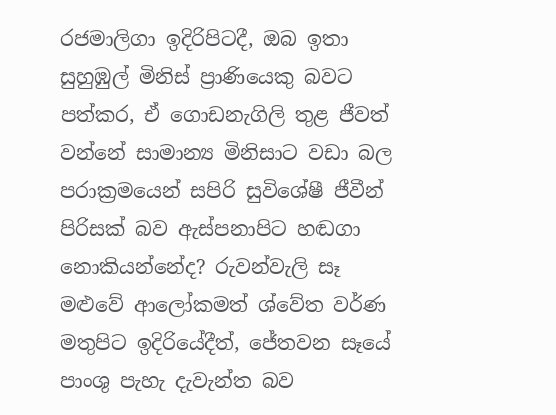රජමාලිගා ඉදිරිපිටදී, ඔබ ඉතා සුහුඹුල් මිනිස් ප්‍රාණියෙකු බවට පත්කර, ඒ ගොඩනැගිලි තුළ ජීවත් වන්නේ සාමාන්‍ය මිනිසාට වඩා බල පරාක්‍රමයෙන් සපිරි සුවිශේෂී ජීවීන් පිරිසක් බව ඇස්පනාපිට හඬගා නොකියන්නේද? රුවන්වැලි සෑ මළුවේ ආලෝකමත් ශ්වේත වර්ණ මතුපිට ඉදිරියේදීත්, ජේතවන සෑයේ පාංශු පැහැ දැවැන්ත බව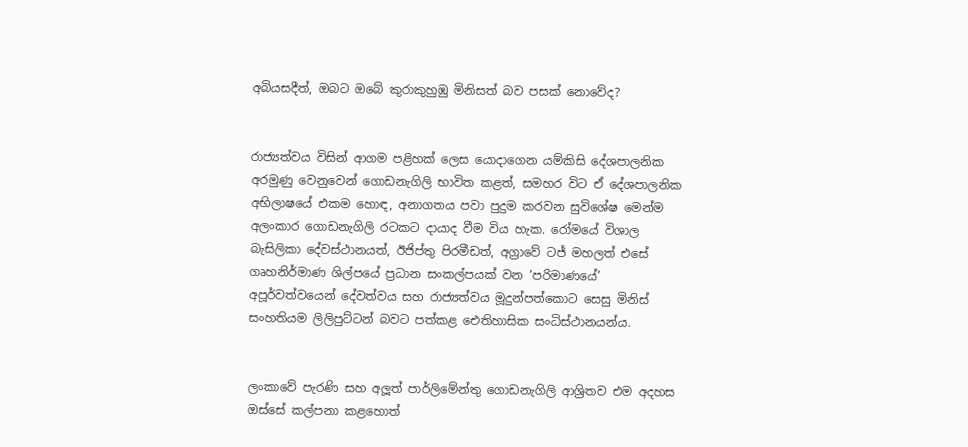අබියසදීත්, ඔබට ඔබේ කුරාකුහුඹු මිනිසත් බව පසක් නොවේද?


රාජ්‍යත්වය විසින් ආගම පළිහක් ලෙස යොදාගෙන යම්කිසි දේශපාලනික අරමුණු වෙනුවෙන් ගොඩනැගිලි භාවිත කළත්, සමහර විට ඒ දේශපාලනික අභිලාෂයේ එකම හොඳ, අනාගතය පවා පුදුම කරවන සුවිශේෂ මෙන්ම අලංකාර ගොඩනැගිලි රටකට දායාද වීම විය හැක. රෝමයේ විශාල බැසිලිකා දේවස්ථානයත්, ඊජිප්තු පිරමීඩත්, අග්‍රාවේ ටජ් මහලත් එසේ ගෘහනිර්මාණ ශිල්පයේ ප්‍රධාන සංකල්පයක් වන ‘පරිමාණයේ’ අපූර්වත්වයෙන් දේවත්වය සහ රාජ්‍යත්වය මූදුන්පත්කොට සෙසු මිනිස් සංහතියම ලිලිපුට්ටන් බවට පත්කළ ඓතිහාසික සංධිස්ථානයන්ය.


ලංකාවේ පැරණි සහ අලූත් පාර්ලිමේන්තු ගොඩනැගිලි ආශ්‍රිතව එම අදහස ඔස්සේ කල්පනා කළහොත්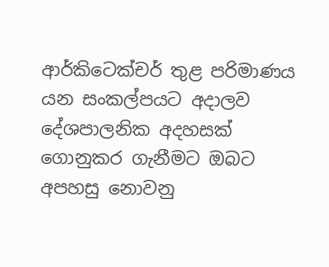ආර්කිටෙක්චර් තුළ පරිමාණය යන සංකල්පයට අදාලව දේශපාලනික අදහසක් ගොනුකර ගැනීමට ඔබට අපහසු නොවනු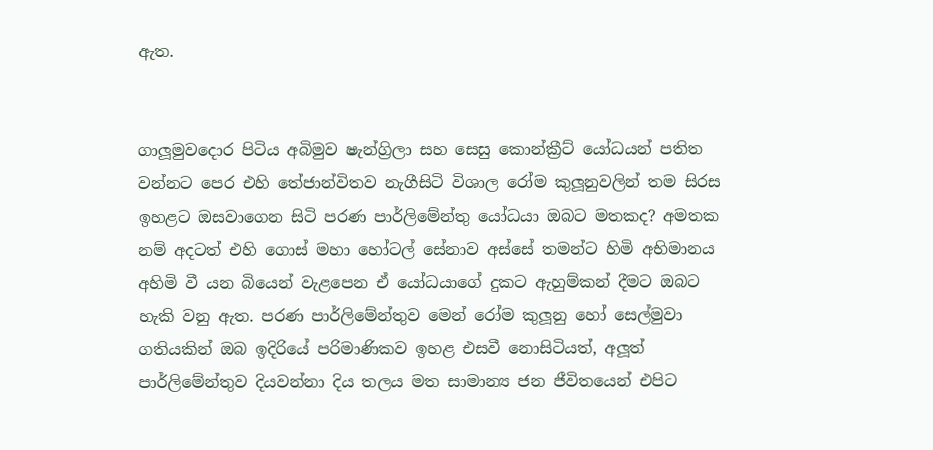ඇත.


ගාලූමුවදොර පිටිය අබිමුව ෂැන්ග්‍රිලා සහ සෙසු කොන්ක්‍රීට් යෝධයන් පතිත වන්නට පෙර එහි තේජාන්විතව නැගීසිටි විශාල රෝම කුලූනුවලින් තම සිරස ඉහළට ඔසවාගෙන සිටි පරණ පාර්ලිමේන්තු යෝධයා ඔබට මතකද? අමතක නම් අදටත් එහි ගොස් මහා හෝටල් සේනාව අස්සේ තමන්ට හිමි අභිමානය අහිමි වී යන බියෙන් වැළපෙන ඒ යෝධයාගේ දුකට ඇහුම්කන් දීමට ඔබට හැකි වනු ඇත. පරණ පාර්ලිමේන්තුව මෙන් රෝම කුලූනු හෝ සෙල්මුවා ගතියකින් ඔබ ඉදිරියේ පරිමාණිකව ඉහළ එසවී නොසිටියත්, අලූත් පාර්ලිමේන්තුව දියවන්නා දිය තලය මත සාමාන්‍ය ජන ජීවිතයෙන් එපිට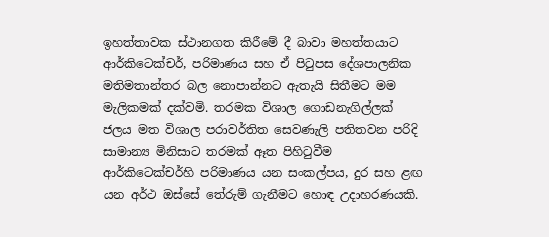ඉහත්තාවක ස්ථානගත කිරීමේ දී බාවා මහත්තයාට ආර්කිටෙක්චර්, පරිමාණය සහ ඒ පිටුපස දේශපාලනික මතිමතාන්තර බල නොපාන්නට ඇතැයි සිතීමට මම මැලිකමක් දක්වමි. තරමක විශාල ගොඩනැගිල්ලක් ජලය මත විශාල පරාවර්තිත සෙවණැලි පතිතවන පරිදි සාමාන්‍ය මිනිසාට තරමක් ඈත පිහිටුවීම ආර්කිටෙක්චර්හි පරිමාණය යන සංකල්පය, දුර සහ ළඟ යන අර්ථ ඔස්සේ තේරුම් ගැනීමට හොඳ උදාහරණයකි.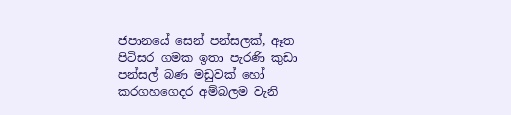ජපානයේ සෙන් පන්සලක්, ඈත පිටිසර ගමක ඉතා පැරණි කුඩා පන්සල් බණ මඩුවක් හෝ කරගහගෙදර අම්බලම වැනි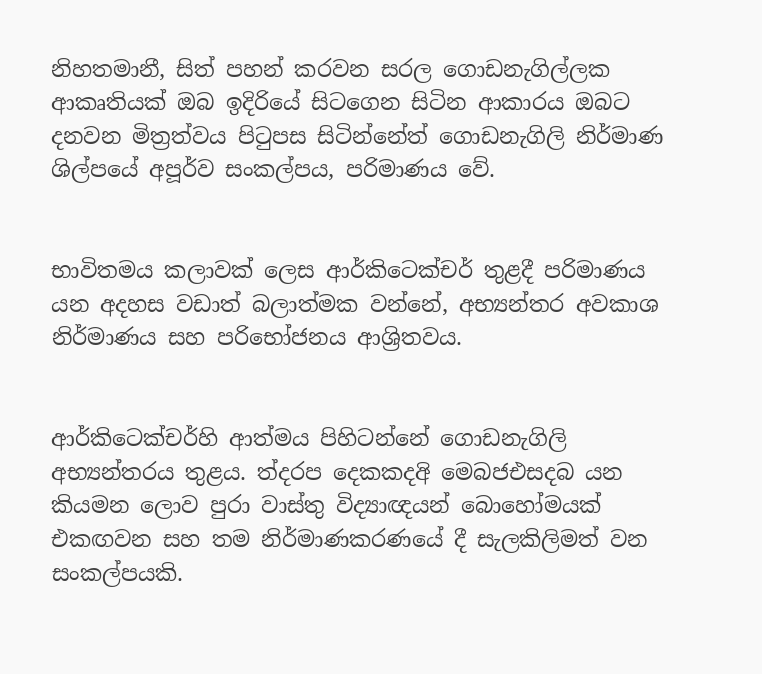නිහතමානී, සිත් පහන් කරවන සරල ගොඩනැගිල්ලක ආකෘතියක් ඔබ ඉදිරියේ සිටගෙන සිටින ආකාරය ඔබට දනවන මිත්‍රත්වය පිටුපස සිටින්නේත් ගොඩනැගිලි නිර්මාණ ශිල්පයේ අපූර්ව සංකල්පය, පරිමාණය වේ.


භාවිතමය කලාවක් ලෙස ආර්කිටෙක්චර් තුළදී පරිමාණය යන අදහස වඩාත් බලාත්මක වන්නේ, අභ්‍යන්තර අවකාශ නිර්මාණය සහ පරිභෝජනය ආශ්‍රිතවය.


ආර්කිටෙක්චර්හි ආත්මය පිහිටන්නේ ගොඩනැගිලි අභ්‍යන්තරය තුළය. ත්‍දරප දෙකකදඅි මෙබජඑසදබ යන කියමන ලොව පුරා වාස්තු විද්‍යාඥයන් බොහෝමයක් එකඟවන සහ තම නිර්මාණකරණයේ දී සැලකිලිමත් වන සංකල්පයකි.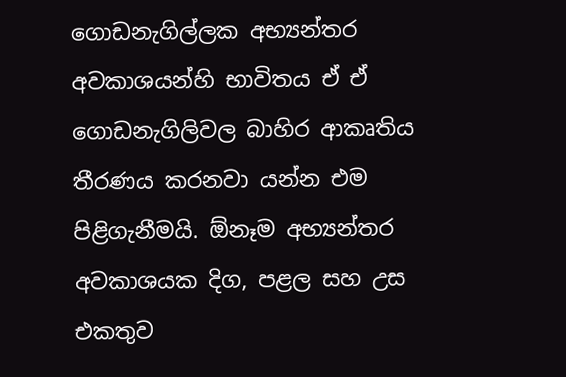ගොඩනැගිල්ලක අභ්‍යන්තර අවකාශයන්හි භාවිතය ඒ ඒ ගොඩනැගිලිවල බාහිර ආකෘතිය තීරණය කරනවා යන්න එම පිළිගැනීමයි. ඕනෑම අභ්‍යන්තර අවකාශයක දිග, පළල සහ උස එකතුව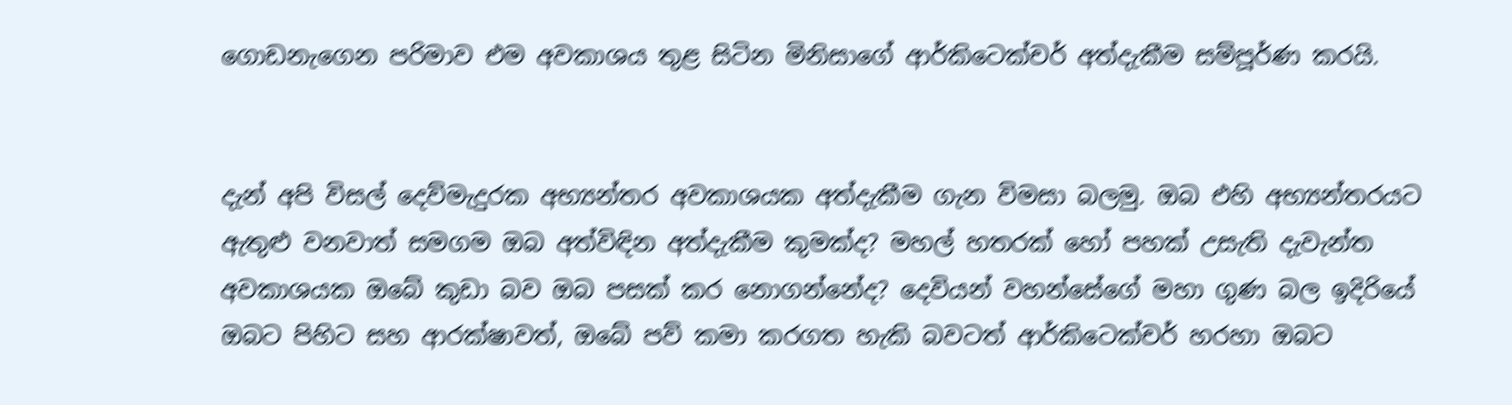ගොඩනැගෙන පරිමාව එම අවකාශය තුළ සිටින මිනිසාගේ ආර්කිටෙක්චර් අත්දැකීම සම්පූර්ණ කරයි.


දැන් අපි විසල් දෙව්මැදුරක අභ්‍යන්තර අවකාශයක අත්දැකීම ගැන විමසා බලමු. ඔබ එහි අභ්‍යන්තරයට ඇතුළු වනවාත් සමගම ඔබ අත්විඳින අත්දැකීම කුමක්ද? මහල් හතරක් හෝ පහක් උසැති දැවැන්ත අවකාශයක ඔබේ කුඩා බව ඔබ පසක් කර නොගන්නේද? දෙවියන් වහන්සේගේ මහා ගුණ බල ඉදිරියේ ඔබට පිහිට සහ ආරක්ෂාවත්, ඔබේ පව් කමා කරගත හැකි බවටත් ආර්කිටෙක්චර් හරහා ඔබට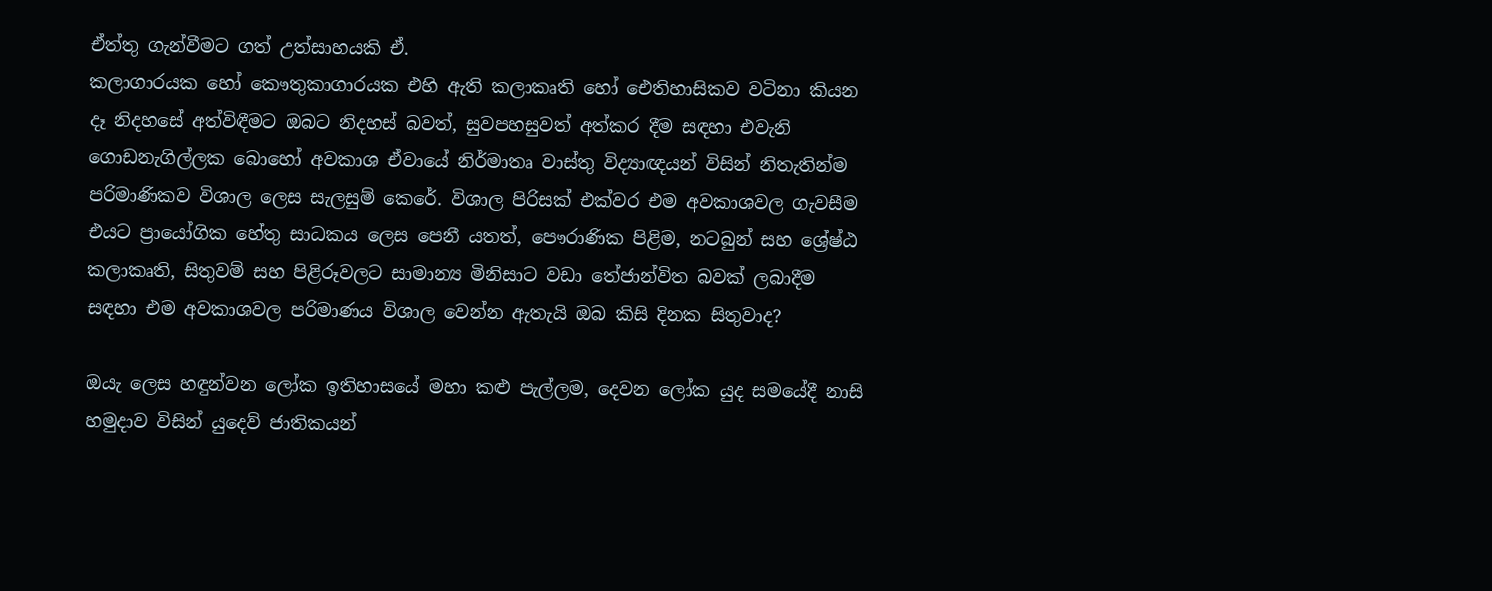ඒත්තු ගැන්වීමට ගත් උත්සාහයකි ඒ.
කලාගාරයක හෝ කෞතුකාගාරයක එහි ඇති කලාකෘති හෝ ඓතිහාසිකව වටිනා කියන දෑ නිදහසේ අත්විඳීමට ඔබට නිදහස් බවත්, සුවපහසුවත් අත්කර දීම සඳහා එවැනි ගොඩනැගිල්ලක බොහෝ අවකාශ ඒවායේ නිර්මාතෘ වාස්තු විද්‍යාඥයන් විසින් නිතැතින්ම පරිමාණිකව විශාල ලෙස සැලසුම් කෙරේ. විශාල පිරිසක් එක්වර එම අවකාශවල ගැවසීම එයට ප්‍රායෝගික හේතු සාධකය ලෙස පෙනී යතත්, පෞරාණික පිළිම, නටබුන් සහ ශ්‍රේෂ්ඨ කලාකෘති, සිතුවම් සහ පිළිරූවලට සාමාන්‍ය මිනිසාට වඩා තේජාන්විත බවක් ලබාදීම සඳහා එම අවකාශවල පරිමාණය විශාල වෙන්න ඇතැයි ඔබ කිසි දිනක සිතුවාද?

ඔයැ ලෙස හඳුන්වන ලෝක ඉතිහාසයේ මහා කළු පැල්ලම, දෙවන ලෝක යුද සමයේදී නාසි හමුදාව විසින් යුදෙව් ජාතිකයන්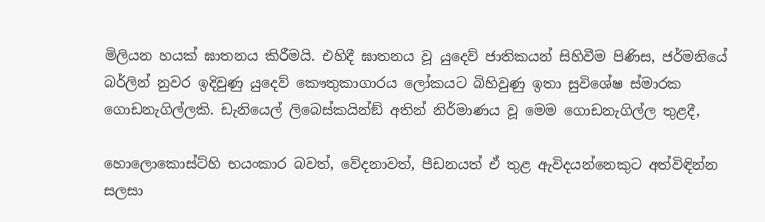මිලියන හයක් ඝාතනය කිරීමයි. එහිදී ඝාතනය වූ යුදෙව් ජාතිකයන් සිහිවීම පිණිස, ජර්මනියේ බර්ලින් නුවර ඉදිවුණු යුදෙව් කෞතුකාගාරය ලෝකයට බිහිවුණු ඉතා සුවිශේෂ ස්මාරක ගොඩනැගිල්ලකි. ඩැනියෙල් ලිබෙස්කයින්ඞ් අතින් නිර්මාණය වූ මෙම ගොඩනැගිල්ල තුළදී,

හොලොකොස්ට්හි භයංකාර බවත්, වේදනාවත්, පීඩනයත් ඒ තුළ ඇවිදයන්නෙකුට අත්විඳින්න සලසා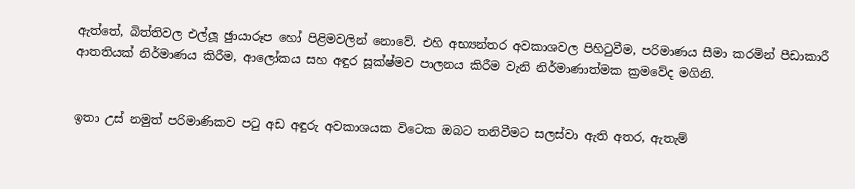ඇත්තේ, බිත්තිවල එල්ලූ ඡුායාරූප හෝ පිළිමවලින් නොවේ. එහි අභ්‍යන්තර අවකාශවල පිහිටුවීම, පරිමාණය සීමා කරමින් පීඩාකාරී ආතතියක් නිර්මාණය කිරීම, ආලෝකය සහ අඳුර සූක්ෂ්මව පාලනය කිරීම වැනි නිර්මාණාත්මක ක්‍රමවේද මගිනි.


ඉතා උස් නමුත් පරිමාණිකව පටු අඩ අඳුරු අවකාශයක විටෙක ඔබට තනිවීමට සලස්වා ඇති අතර, ඇතැම්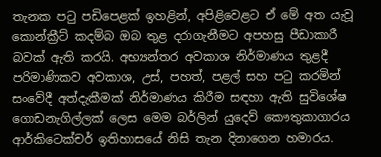තැනක පටු පඩිපෙළක් ඉහළින්, අපිළිවෙළට ඒ මේ අත යැවූ කොන්ක්‍රීට් කදම්බ ඔබ තුළ දරාගැනීමට අපහසු පීඩාකාරී බවක් ඇති කරයි. අභ්‍යන්තර අවකාශ නිර්මාණය තුළදී පරිමාණිකව අවකාශ, උස්, පහත්, පළල් සහ පටු කරමින් සංවේදී අත්දැකීමක් නිර්මාණය කිරීම සඳහා ඇති සුවිශේෂ ගොඩනැගිල්ලක් ලෙස මෙම බර්ලින් යුදෙව් කෞතුකාගාරය ආර්කිටෙක්චර් ඉතිහාසයේ නිසි තැන දිනාගෙන හමාරය.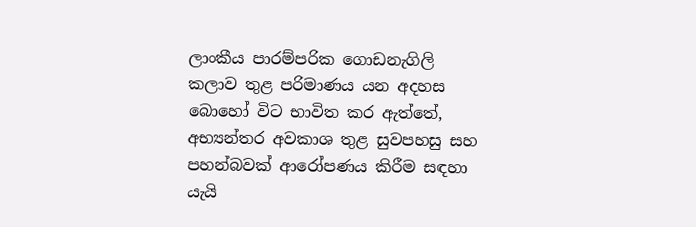ලාංකීය පාරම්පරික ගොඩනැගිලි කලාව තුළ පරිමාණය යන අදහස බොහෝ විට භාවිත කර ඇත්තේ, අභ්‍යන්තර අවකාශ තුළ සුවපහසු සහ පහන්බවක් ආරෝපණය කිරීම සඳහා යැයි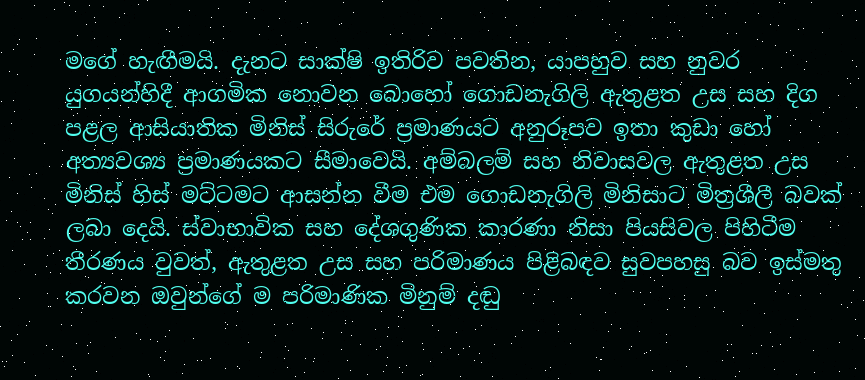මගේ හැඟීමයි. දැනට සාක්ෂි ඉතිරිව පවතින, යාපහුව සහ නුවර යුගයන්හිදී ආගමික නොවන බොහෝ ගොඩනැගිලි ඇතුළත උස සහ දිග පළල ආසියාතික මිනිස් සිරුරේ ප්‍රමාණයට අනුරූපව ඉතා කුඩා හෝ අත්‍යවශ්‍ය ප්‍රමාණයකට සීමාවෙයි. අම්බලම් සහ නිවාසවල ඇතුළත උස මිනිස් හිස් මට්ටමට ආසන්න වීම එම ගොඩනැගිලි මිනිසාට මිත්‍රශීලී බවක් ලබා දෙයි. ස්වාභාවික සහ දේශගුණික කාරණා නිසා පියසිවල පිහිටීම තීරණය වුවත්, ඇතුළත උස සහ පරිමාණය පිළිබඳව සුවපහසු බව ඉස්මතු කරවන ඔවුන්ගේ ම පරිමාණික මිනුම් දඬු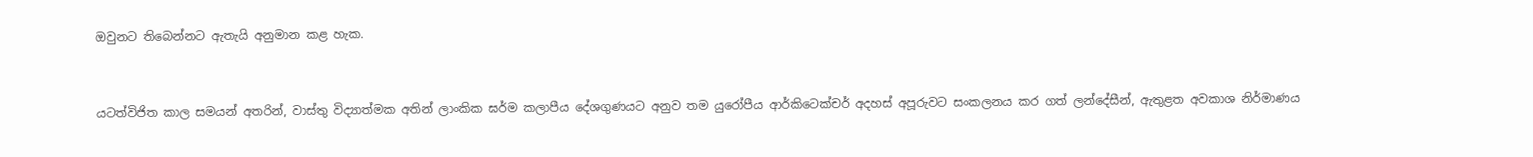ඔවුනට තිබෙන්නට ඇතැයි අනුමාන කළ හැක.


යටත්විජිත කාල සමයන් අතරින්, වාස්තු විද්‍යාත්මක අතින් ලාංකික ඝර්ම කලාපීය දේශගුණයට අනුව තම යුරෝපීය ආර්කිටෙක්චර් අදහස් අපූරුවට සංකලනය කර ගත් ලන්දේසීන්, ඇතුළත අවකාශ නිර්මාණය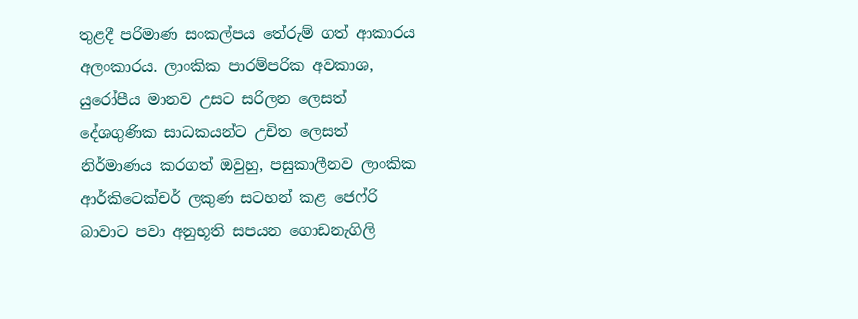තුළදී පරිමාණ සංකල්පය තේරුම් ගත් ආකාරය අලංකාරය. ලාංකික පාරම්පරික අවකාශ, යුරෝපීය මානව උසට සරිලන ලෙසත් දේශගුණික සාධකයන්ට උචිත ලෙසත් නිර්මාණය කරගත් ඔවුහු, පසුකාලීනව ලාංකික ආර්කිටෙක්චර් ලකුණ සටහන් කළ ජෙෆ්රි බාවාට පවා අනුභූති සපයන ගොඩනැගිලි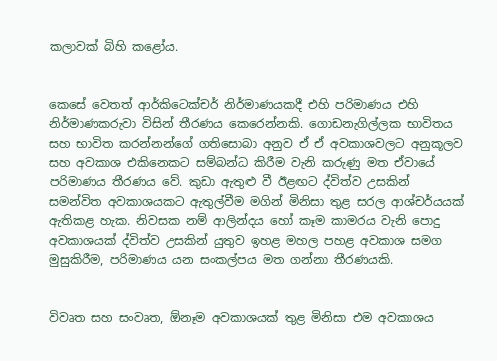කලාවක් බිහි කළෝය.


කෙසේ වෙතත් ආර්කිටෙක්චර් නිර්මාණයකදී එහි පරිමාණය එහි නිර්මාණකරුවා විසින් තීරණය කෙරෙන්නකි. ගොඩනැගිල්ලක භාවිතය සහ භාවිත කරන්නන්ගේ ගතිසොබා අනුව ඒ ඒ අවකාශවලට අනුකූලව සහ අවකාශ එකිනෙකට සම්බන්ධ කිරීම වැනි කරුණු මත ඒවායේ පරිමාණය තීරණය වේ. කුඩා ඇතුළු වී ඊළඟට ද්විත්ව උසකින් සමන්විත අවකාශයකට ඇතුල්වීම මගින් මිනිසා තුළ සරල ආශ්චර්යයක් ඇතිකළ හැක. නිවසක නම් ආලින්දය හෝ කෑම කාමරය වැනි පොදු අවකාශයක් ද්විත්ව උසකින් යුතුව ඉහළ මහල පහළ අවකාශ සමග මුසුකිරීම, පරිමාණය යන සංකල්පය මත ගන්නා තීරණයකි.


විවෘත සහ සංවෘත, ඕනෑම අවකාශයක් තුළ මිනිසා එම අවකාශය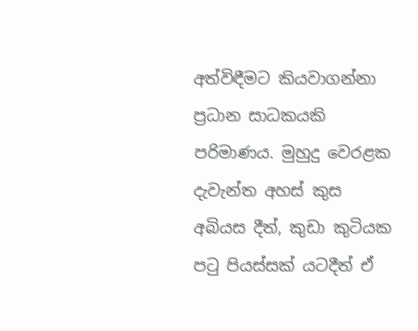අත්විඳීමට කියවාගන්නා ප්‍රධාන සාධකයකි පරිමාණය. මුහුදු වෙරළක දැවැන්ත අහස් කුස අබියස දීත්, කුඩා කුටියක පටු පියස්සක් යටදීත් ඒ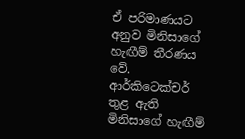ඒ පරිමාණයට අනුව මිනිසාගේ හැඟීම් තීරණය වේ. ආර්කිටෙක්චර් තුළ ඇති මිනිසාගේ හැඟීම්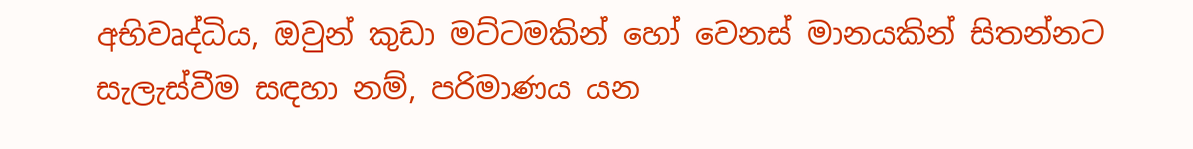අභිවෘද්ධිය, ඔවුන් කුඩා මට්ටමකින් හෝ වෙනස් මානයකින් සිතන්නට සැලැස්වීම සඳහා නම්, පරිමාණය යන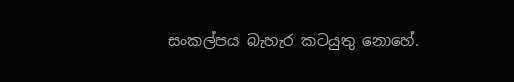සංකල්පය බැහැර කටයුතු නොහේ.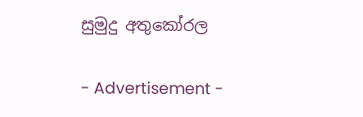සුමුදු අතුකෝරල

- Advertisement -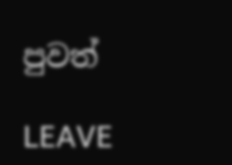පුවත්

LEAVE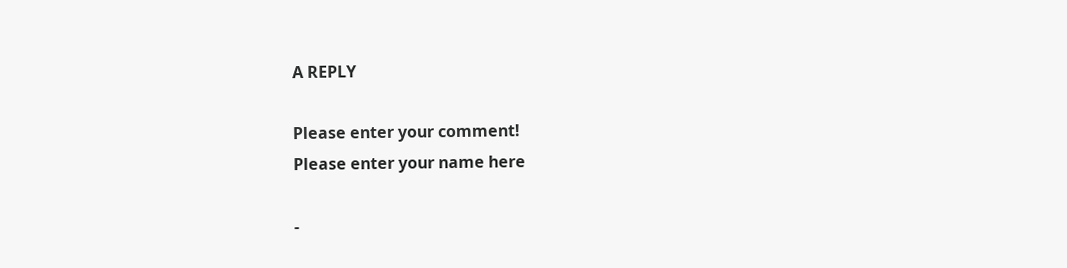A REPLY

Please enter your comment!
Please enter your name here

-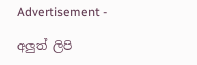Advertisement -

අලුත් ලිපි